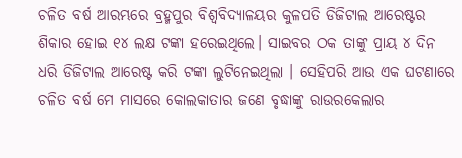ଚଳିତ ବର୍ଷ ଆରମ୍ଭରେ ବ୍ରହ୍ମପୁର ବିଶ୍ବବିଦ୍ୟାଳୟର କୁଳପତି ଡିଜିଟାଲ ଆରେଷ୍ଟର ଶିକାର ହୋଇ ୧୪ ଲକ୍ଷ ଟଙ୍କା ହରେଇଥିଲେ। ସାଇବର ଠକ ତାଙ୍କୁ ପ୍ରାୟ ୪ ଦିନ ଧରି ଡିଜିଟାଲ ଆରେଷ୍ଟ କରି ଟଙ୍କା ଲୁଟିନେଇଥିଲା । ସେହିପରି ଆଉ ଏକ ଘଟଣାରେ ଚଳିତ ବର୍ଷ ମେ ମାସରେ କୋଲକାତାର ଜଣେ ବୃଦ୍ଧାଙ୍କୁ ରାଉରକେଲାର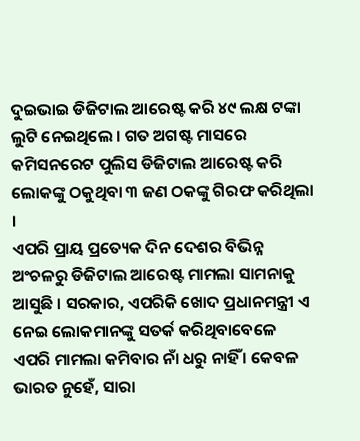ଦୁଇଭାଇ ଡିଜିଟାଲ ଆରେଷ୍ଟ କରି ୪୯ ଲକ୍ଷ ଟଙ୍କା ଲୁଟି ନେଇଥିଲେ । ଗତ ଅଗଷ୍ଟ ମାସରେ କମିସନରେଟ ପୁଲିସ ଡିଜିଟାଲ ଆରେଷ୍ଟ କରି ଲୋକଙ୍କୁ ଠକୁଥିବା ୩ ଜଣ ଠକଙ୍କୁ ଗିରଫ କରିଥିଲା ।
ଏପରି ପ୍ରାୟ ପ୍ରତ୍ୟେକ ଦିନ ଦେଶର ବିଭିନ୍ନ ଅଂଚଳରୁ ଡିଜିଟାଲ ଆରେଷ୍ଟ ମାମଲା ସାମନାକୁ ଆସୁଛି । ସରକାର, ଏପରିକି ଖୋଦ ପ୍ରଧାନମନ୍ତ୍ରୀ ଏ ନେଇ ଲୋକମାନଙ୍କୁ ସତର୍କ କରିଥିବାବେଳେ ଏପରି ମାମଲା କମିବାର ନାଁ ଧରୁ ନାହିଁ । କେବଳ ଭାରତ ନୁହେଁ, ସାରା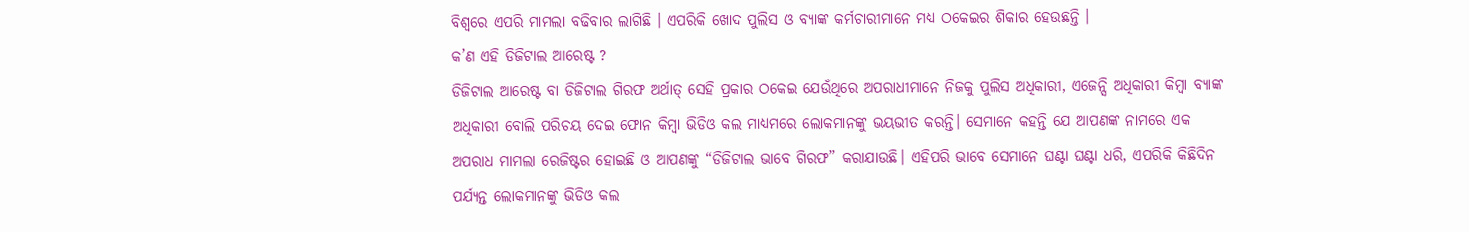ବିଶ୍ବରେ ଏପରି ମାମଲା ବଢିବାର ଲାଗିଛି । ଏପରିକି ଖୋଦ ପୁଲିସ ଓ ବ୍ୟାଙ୍କ କର୍ମଚାରୀମାନେ ମଧ୍ୟ ଠକେଇର ଶିକାର ହେଉଛନ୍ତି ।
କ’ଣ ଏହି ଡିଜିଟାଲ ଆରେଷ୍ଟ ?
ଡିଜିଟାଲ ଆରେଷ୍ଟ ବା ଡିଜିଟାଲ ଗିରଫ ଅର୍ଥାତ୍ ସେହି ପ୍ରକାର ଠକେଇ ଯେଉଁଥିରେ ଅପରାଧୀମାନେ ନିଜକୁ ପୁଲିସ ଅଧିକାରୀ, ଏଜେନ୍ସି ଅଧିକାରୀ କିମ୍ବା ବ୍ୟାଙ୍କ ଅଧିକାରୀ ବୋଲି ପରିଚୟ ଦେଇ ଫୋନ କିମ୍ବା ଭିଡିଓ କଲ ମାଧ୍ୟମରେ ଲୋକମାନଙ୍କୁ ଭୟଭୀତ କରନ୍ତି। ସେମାନେ କହନ୍ତି ଯେ ଆପଣଙ୍କ ନାମରେ ଏକ ଅପରାଧ ମାମଲା ରେଜିଷ୍ଟର ହୋଇଛି ଓ ଆପଣଙ୍କୁ “ଡିଜିଟାଲ ଭାବେ ଗିରଫ” କରାଯାଉଛି। ଏହିପରି ଭାବେ ସେମାନେ ଘଣ୍ଟା ଘଣ୍ଟା ଧରି, ଏପରିକି କିଛିଦିନ ପର୍ଯ୍ୟନ୍ତ ଲୋକମାନଙ୍କୁ ଭିଡିଓ କଲ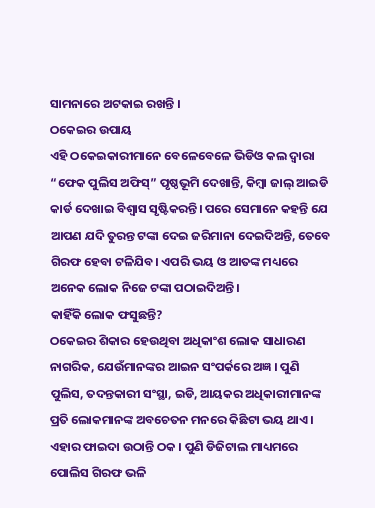ସାମନାରେ ଅଟକାଇ ରଖନ୍ତି ।
ଠକେଇର ଉପାୟ
ଏହି ଠକେଇକାରୀମାନେ ବେଳେବେଳେ ଭିଡିଓ କଲ ଦ୍ୱାରା “ଫେକ ପୁଲିସ ଅଫିସ୍” ପୃଷ୍ଠଭୂମି ଦେଖାନ୍ତି, କିମ୍ବା ଜାଲ୍ ଆଇଡି କାର୍ଡ ଦେଖାଇ ବିଶ୍ୱାସ ସୃଷ୍ଟିକରନ୍ତି। ପରେ ସେମାନେ କହନ୍ତି ଯେ ଆପଣ ଯଦି ତୁରନ୍ତ ଟଙ୍କା ଦେଇ ଜରିମାନା ଦେଇଦିଅନ୍ତି, ତେବେ ଗିରଫ ହେବା ଟଳିଯିବ। ଏପରି ଭୟ ଓ ଆତଙ୍କ ମଧ୍ୟରେ ଅନେକ ଲୋକ ନିଜେ ଟଙ୍କା ପଠାଇଦିଅନ୍ତି।
କାହିଁକି ଲୋକ ଫସୁଛନ୍ତି?
ଠକେଇର ଶିକାର ହେଉଥିବା ଅଧିକାଂଶ ଲୋକ ସାଧାରଣ ନାଗରିକ, ଯେଉଁମାନଙ୍କର ଆଇନ ସଂପର୍କରେ ଅଜ୍ଞ । ପୁଣି ପୁଲିସ, ତଦନ୍ତକାରୀ ସଂସ୍ଥା, ଇଡି, ଆୟକର ଅଧିକାରୀମାନଙ୍କ ପ୍ରତି ଲୋକମାନଙ୍କ ଅବଚେତନ ମନରେ କିଛିଟା ଭୟ ଥାଏ । ଏହାର ଫାଇଦା ଉଠାନ୍ତି ଠକ । ପୁଣି ଡିଜିଟାଲ ମାଧ୍ୟମରେ ପୋଲିସ ଗିରଫ ଭଳି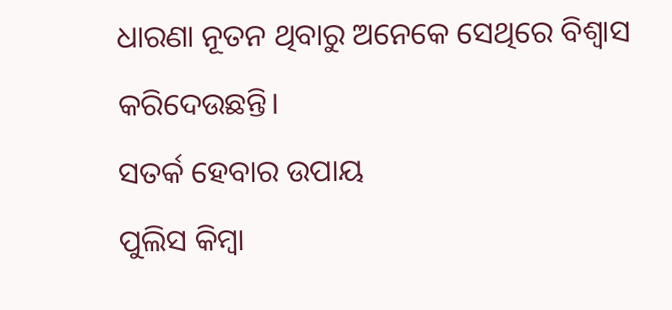ଧାରଣା ନୂତନ ଥିବାରୁ ଅନେକେ ସେଥିରେ ବିଶ୍ୱାସ କରିଦେଉଛନ୍ତି।
ସତର୍କ ହେବାର ଉପାୟ
ପୁଲିସ କିମ୍ବା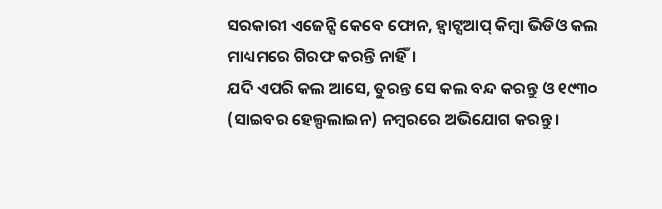ସରକାରୀ ଏଜେନ୍ସି କେବେ ଫୋନ, ହ୍ବାଟ୍ସଆପ୍ କିମ୍ବା ଭିଡିଓ କଲ ମାଧ୍ୟମରେ ଗିରଫ କରନ୍ତି ନାହିଁ।
ଯଦି ଏପରି କଲ ଆସେ, ତୁରନ୍ତ ସେ କଲ ବନ୍ଦ କରନ୍ତୁ ଓ ୧୯୩୦ (ସାଇବର ହେଲ୍ପଲାଇନ) ନମ୍ବରରେ ଅଭିଯୋଗ କରନ୍ତୁ।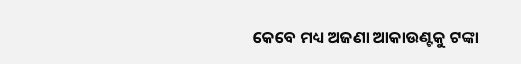କେବେ ମଧ୍ୟ ଅଜଣା ଆକାଉଣ୍ଟକୁ ଟଙ୍କା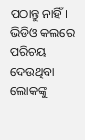ପଠାନ୍ତୁ ନାହିଁ। ଭିଡିଓ କଲରେ ପରିଚୟ ଦେଉଥିବା ଲୋକଙ୍କୁ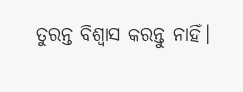ତୁରନ୍ତ ବିଶ୍ବାସ କରନ୍ତୁ ନାହିଁ।